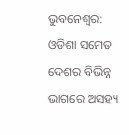ଭୁବନେଶ୍ଵର: ଓଡିଶା ସମେତ ଦେଶର ବିଭିନ୍ନ ଭାଗରେ ଅସହ୍ୟ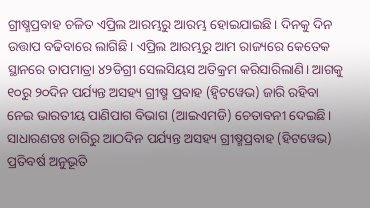ଗ୍ରୀଷ୍ମପ୍ରବାହ ଚଳିତ ଏପ୍ରିଲ ଆରମ୍ଭରୁ ଆରମ୍ଭ ହୋଇଯାଇଛି। ଦିନକୁ ଦିନ ଉତ୍ତାପ ବଢିବାରେ ଲାଗିଛି। ଏପ୍ରିଲ ଆରମ୍ଭରୁ ଆମ ରାଜ୍ୟରେ କେତେକ ସ୍ଥାନରେ ତାପମାତ୍ରା ୪୨ଡିଗ୍ରୀ ସେଲସିୟସ ଅତିକ୍ରମ କରିସାରିଲାଣି। ଆଗକୁ ୧୦ରୁ ୨୦ଦିନ ପର୍ଯ୍ୟନ୍ତ ଅସହ୍ୟ ଗ୍ରୀଷ୍ମ ପ୍ରବାହ (ହ୍ୱିଟୱେଭ) ଜାରି ରହିବା ନେଇ ଭାରତୀୟ ପାଣିପାଗ ବିଭାଗ (ଆଇଏମଡି) ଚେତାବନୀ ଦେଇଛି।
ସାଧାରଣତଃ ଚାରିରୁ ଆଠଦିନ ପର୍ଯ୍ୟନ୍ତ ଅସହ୍ୟ ଗ୍ରୀଷ୍ମପ୍ରବାହ (ହିଟୱେଭ) ପ୍ରତିବର୍ଷ ଅନୁଭୂତି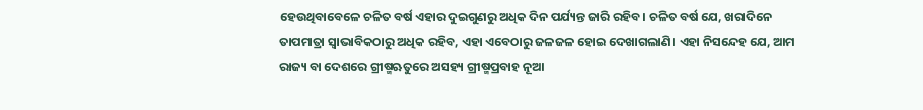ହେଉଥିବାବେଳେ ଚଳିତ ବର୍ଷ ଏହାର ଦୁଇଗୁଣରୁ ଅଧିକ ଦିନ ପର୍ଯ୍ୟନ୍ତ ଜାରି ରହିବ। ଚଳିତ ବର୍ଷ ଯେ, ଖରାଦିନେ ତାପମାତ୍ରା ସ୍ୱାଭାବିକଠାରୁ ଅଧିକ ରହିବ, ଏହା ଏବେଠାରୁ ଜଳଜଳ ହୋଇ ଦେଖାଗଲାଣି। ଏହା ନିସନ୍ଦେହ ଯେ, ଆମ ରାଜ୍ୟ ବା ଦେଶରେ ଗ୍ରୀଷ୍ମଋତୁରେ ଅସହ୍ୟ ଗ୍ରୀଷ୍ମପ୍ରବାହ ନୂଆ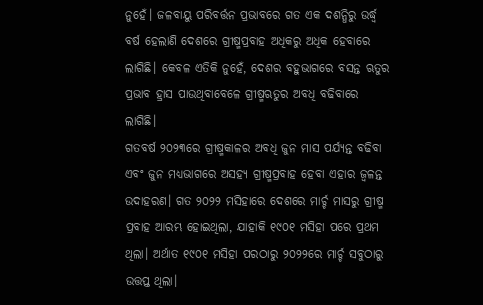ନୁହେଁ। ଜଳବାୟୁ ପରିବର୍ତ୍ତନ ପ୍ରଭାବରେ ଗତ ଏକ ଦଶନ୍ଧିରୁ ଉର୍ଦ୍ଧ୍ୱ ବର୍ଷ ହେଲାଣି ଦେଶରେ ଗ୍ରୀଷ୍ମପ୍ରବାହ ଅଧିକରୁ ଅଧିକ ହେବାରେ ଲାଗିଛି। କେବଳ ଏତିକି ନୁହେଁ, ଦେଶର ବହୁଭାଗରେ ବସନ୍ତ ଋତୁର ପ୍ରଭାବ ହ୍ରାସ ପାଉଥିବାବେଳେ ଗ୍ରୀଷ୍ମଋତୁର ଅବଧି ବଢିବାରେ ଲାଗିଛି।
ଗତବର୍ଷ ୨୦୨୩ରେ ଗ୍ରୀଷ୍ମକାଳର ଅବଧି ଜୁନ ମାସ ପର୍ଯ୍ୟନ୍ତ ବଢିବା ଏବଂ ଜୁନ ମଧ୍ୟଭାଗରେ ଅସହ୍ୟ ଗ୍ରୀଷ୍ମପ୍ରବାହ ହେବା ଏହାର ଜ୍ୱଳନ୍ତ ଉଦାହରଣ। ଗତ ୨୦୨୨ ମସିହାରେ ଦେଶରେ ମାର୍ଚ୍ଚ ମାସରୁ ଗ୍ରୀଷ୍ମ ପ୍ରବାହ ଆରମ୍ଭ ହୋଇଥିଲା, ଯାହାକି ୧୯୦୧ ମସିହା ପରେ ପ୍ରଥମ ଥିଲା। ଅର୍ଥାତ ୧୯୦୧ ମସିହା ପରଠାରୁ ୨୦୨୨ରେ ମାର୍ଚ୍ଚ ସବୁଠାରୁ ଉତ୍ତପ୍ତ ଥିଲା।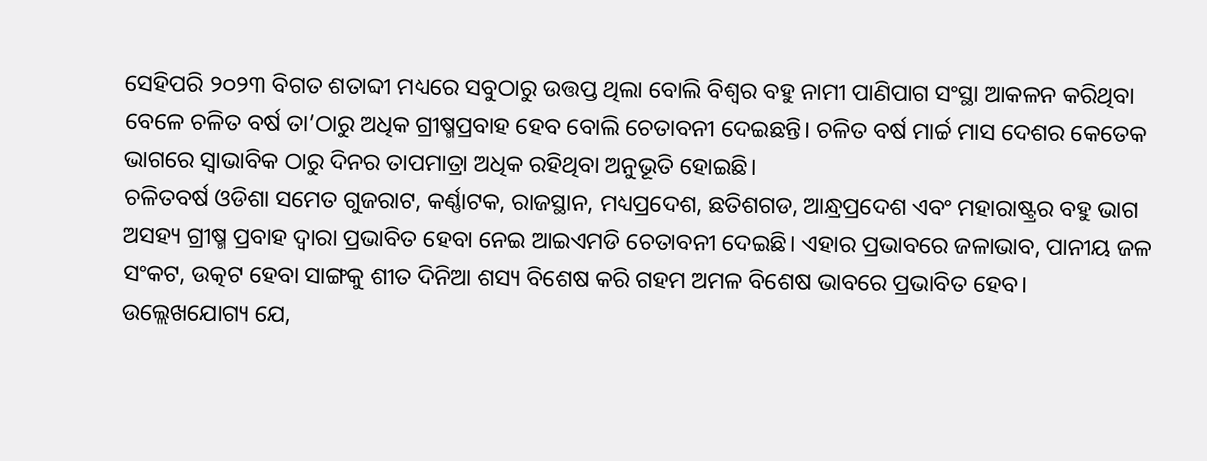ସେହିପରି ୨୦୨୩ ବିଗତ ଶତାବ୍ଦୀ ମଧ୍ୟରେ ସବୁଠାରୁ ଉତ୍ତପ୍ତ ଥିଲା ବୋଲି ବିଶ୍ୱର ବହୁ ନାମୀ ପାଣିପାଗ ସଂସ୍ଥା ଆକଳନ କରିଥିବା ବେଳେ ଚଳିତ ବର୍ଷ ତା’ଠାରୁ ଅଧିକ ଗ୍ରୀଷ୍ମପ୍ରବାହ ହେବ ବୋଲି ଚେତାବନୀ ଦେଇଛନ୍ତି। ଚଳିତ ବର୍ଷ ମାର୍ଚ୍ଚ ମାସ ଦେଶର କେତେକ ଭାଗରେ ସ୍ୱାଭାବିକ ଠାରୁ ଦିନର ତାପମାତ୍ରା ଅଧିକ ରହିଥିବା ଅନୁଭୂତି ହୋଇଛି।
ଚଳିତବର୍ଷ ଓଡିଶା ସମେତ ଗୁଜରାଟ, କର୍ଣ୍ଣାଟକ, ରାଜସ୍ଥାନ, ମଧ୍ୟପ୍ରଦେଶ, ଛତିଶଗଡ, ଆନ୍ଧ୍ରପ୍ରଦେଶ ଏବଂ ମହାରାଷ୍ଟ୍ରର ବହୁ ଭାଗ ଅସହ୍ୟ ଗ୍ରୀଷ୍ମ ପ୍ରବାହ ଦ୍ୱାରା ପ୍ରଭାବିତ ହେବା ନେଇ ଆଇଏମଡି ଚେତାବନୀ ଦେଇଛି। ଏହାର ପ୍ରଭାବରେ ଜଳାଭାବ, ପାନୀୟ ଜଳ ସଂକଟ, ଉତ୍କଟ ହେବା ସାଙ୍ଗକୁ ଶୀତ ଦିନିଆ ଶସ୍ୟ ବିଶେଷ କରି ଗହମ ଅମଳ ବିଶେଷ ଭାବରେ ପ୍ରଭାବିତ ହେବ।
ଉଲ୍ଲେଖଯୋଗ୍ୟ ଯେ,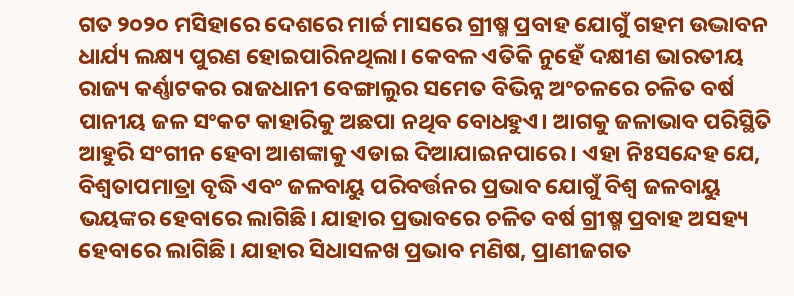ଗତ ୨୦୨୦ ମସିହାରେ ଦେଶରେ ମାର୍ଚ୍ଚ ମାସରେ ଗ୍ରୀଷ୍ମ ପ୍ରବାହ ଯୋଗୁଁ ଗହମ ଉଦ୍ଭାବନ ଧାର୍ଯ୍ୟ ଲକ୍ଷ୍ୟ ପୁରଣ ହୋଇପାରିନଥିଲା। କେବଳ ଏତିକି ନୁହେଁ ଦକ୍ଷୀଣ ଭାରତୀୟ ରାଜ୍ୟ କର୍ଣ୍ଣାଟକର ରାଜଧାନୀ ବେଙ୍ଗାଲୁର ସମେତ ବିଭିନ୍ନ ଅଂଚଳରେ ଚଳିତ ବର୍ଷ ପାନୀୟ ଜଳ ସଂକଟ କାହାରିକୁ ଅଛପା ନଥିବ ବୋଧହୁଏ। ଆଗକୁ ଜଳାଭାବ ପରିସ୍ଥିତି ଆହୁରି ସଂଗୀନ ହେବା ଆଶଙ୍କାକୁ ଏଡାଇ ଦିଆଯାଇନପାରେ। ଏହା ନିଃସନ୍ଦେହ ଯେ, ବିଶ୍ୱତାପମାତ୍ରା ବୃଦ୍ଧି ଏବଂ ଜଳବାୟୁ ପରିବର୍ତ୍ତନର ପ୍ରଭାବ ଯୋଗୁଁ ବିଶ୍ୱ ଜଳବାୟୁ ଭୟଙ୍କର ହେବାରେ ଲାଗିଛି। ଯାହାର ପ୍ରଭାବରେ ଚଳିତ ବର୍ଷ ଗ୍ରୀଷ୍ମ ପ୍ରବାହ ଅସହ୍ୟ ହେବାରେ ଲାଗିଛି। ଯାହାର ସିଧାସଳଖ ପ୍ରଭାବ ମଣିଷ, ପ୍ରାଣୀଜଗତ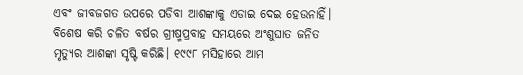ଏବଂ ଜୀବଜଗତ ଉପରେ ପଡିବା ଆଶଙ୍କାକୁ ଏଡାଇ ଦେଇ ହେଉନାହିଁ। ବିଶେଷ କରି ଚଳିତ ବର୍ଷର ଗ୍ରୀଷ୍ମପ୍ରବାହ ସମୟରେ ଅଂଶୁଘାତ ଜନିତ ମୃତ୍ୟୁର ଆଶଙ୍କା ସୃଷ୍ଟି କରିଛି। ୧୯୯୮ ମସିହାରେ ଆମ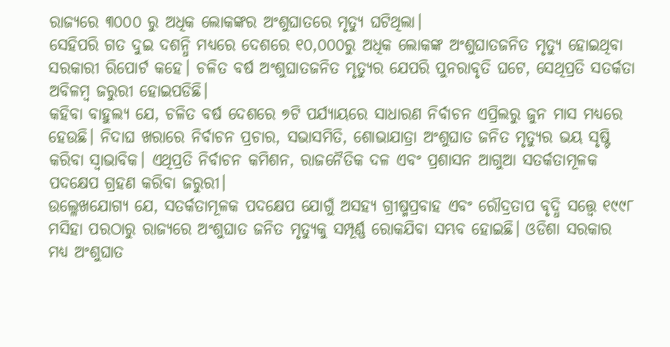ରାଜ୍ୟରେ ୩୦୦୦ ରୁ ଅଧିକ ଲୋକଙ୍କର ଅଂଶୁଘାତରେ ମୃତ୍ୟୁ ଘଟିଥିଲା।
ସେହିପରି ଗତ ଦୁଇ ଦଶନ୍ଧି ମଧ୍ୟରେ ଦେଶରେ ୧୦,୦୦୦ରୁ ଅଧିକ ଲୋକଙ୍କ ଅଂଶୁଘାତଜନିତ ମୃତ୍ୟୁ ହୋଇଥିବା ସରକାରୀ ରିପୋର୍ଟ କହେ। ଚଳିତ ବର୍ଷ ଅଂଶୁଘାତଜନିତ ମୃତ୍ୟୁର ଯେପରି ପୁନରାବୃତି ଘଟେ, ସେଥିପ୍ରତି ସତର୍କତା ଅବିଳମ୍ବ ଜରୁରୀ ହୋଇପଡିଛି।
କହିବା ବାହୁଲ୍ୟ ଯେ, ଚଳିତ ବର୍ଷ ଦେଶରେ ୭ଟି ପର୍ଯ୍ୟାୟରେ ସାଧାରଣ ନିର୍ବାଚନ ଏପ୍ରିଲରୁ ଜୁନ ମାସ ମଧ୍ୟରେ ହେଉଛି। ନିଦାଘ ଖରାରେ ନିର୍ବାଚନ ପ୍ରଚାର, ସଭାସମିତି, ଶୋଭାଯାତ୍ରା ଅଂଶୁଘାତ ଜନିତ ମୃତ୍ୟୁର ଭୟ ସୃଷ୍ଟି କରିବା ସ୍ୱାଭାବିକ। ଏଥିପ୍ରତି ନିର୍ବାଚନ କମିଶନ, ରାଜନୈତିକ ଦଳ ଏବଂ ପ୍ରଶାସନ ଆଗୁଆ ସତର୍କତାମୂଳକ ପଦକ୍ଷେପ ଗ୍ରହଣ କରିବା ଜରୁରୀ।
ଉଲ୍ଳେଖଯୋଗ୍ୟ ଯେ, ସତର୍କତାମୂଳକ ପଦକ୍ଷେପ ଯୋଗୁଁ ଅସହ୍ୟ ଗ୍ରୀଷ୍ମପ୍ରବାହ ଏବଂ ରୌଦ୍ରତାପ ବୃଦ୍ଧି ସତ୍ତ୍ୱେ ୧୯୯୮ ମସିହା ପରଠାରୁ ରାଜ୍ୟରେ ଅଂଶୁଘାତ ଜନିତ ମୃତ୍ୟୁକୁ ସମ୍ପୂର୍ଣ୍ଣ ରୋକଯିବା ସମ୍ଭବ ହୋଇଛି। ଓଡିଶା ସରକାର ମଧ୍ୟ ଅଂଶୁଘାତ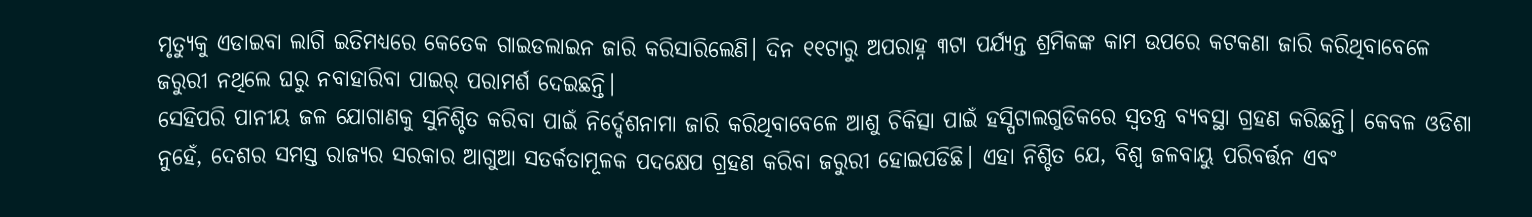ମୃତ୍ୟୁକୁ ଏଡାଇବା ଲାଗି ଇତିମଧ୍ୟରେ କେତେକ ଗାଇଡଲାଇନ ଜାରି କରିସାରିଲେଣି। ଦିନ ୧୧ଟାରୁ ଅପରାହ୍ନ ୩ଟା ପର୍ଯ୍ୟନ୍ତ ଶ୍ରମିକଙ୍କ କାମ ଉପରେ କଟକଣା ଜାରି କରିଥିବାବେଳେ ଜରୁରୀ ନଥିଲେ ଘରୁ ନବାହାରିବା ପାଇର୍ ପରାମର୍ଶ ଦେଇଛନ୍ତି।
ସେହିପରି ପାନୀୟ ଜଳ ଯୋଗାଣକୁ ସୁନିଶ୍ଚିତ କରିବା ପାଇଁ ନିର୍ଦ୍ଦେଶନାମା ଜାରି କରିଥିବାବେଳେ ଆଶୁ ଚିକିତ୍ସା ପାଇଁ ହସ୍ପିଟାଲଗୁଡିକରେ ସ୍ୱତନ୍ତ୍ର ବ୍ୟବସ୍ଥା ଗ୍ରହଣ କରିଛନ୍ତି। କେବଳ ଓଡିଶା ନୁହେଁ, ଦେଶର ସମସ୍ତ ରାଜ୍ୟର ସରକାର ଆଗୁଆ ସତର୍କତାମୂଳକ ପଦକ୍ଷେପ ଗ୍ରହଣ କରିବା ଜରୁରୀ ହୋଇପଡିଛି। ଏହା ନିଶ୍ଚିତ ଯେ, ବିଶ୍ୱ ଜଳବାୟୁ ପରିବର୍ତ୍ତନ ଏବଂ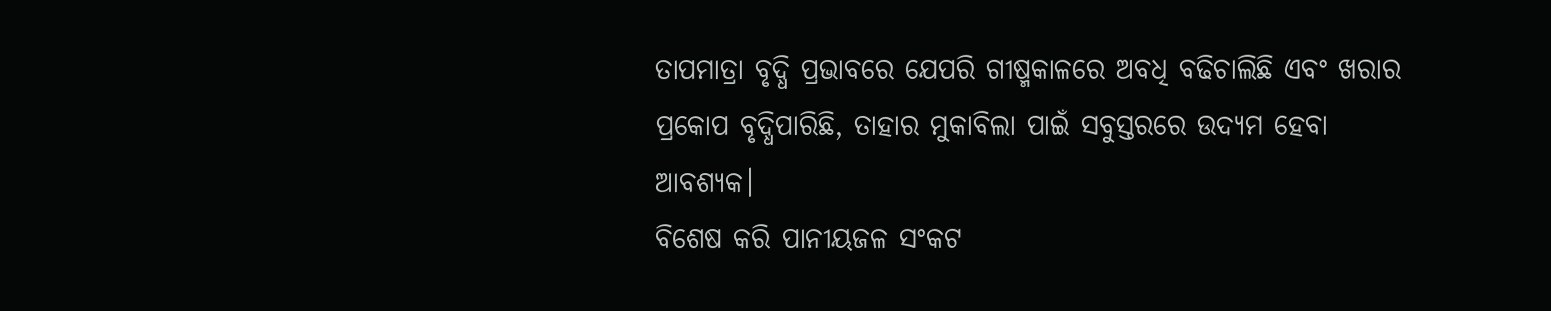ତାପମାତ୍ରା ବୃଦ୍ଧି ପ୍ରଭାବରେ ଯେପରି ଗୀଷ୍ମକାଳରେ ଅବଧି ବଢିଚାଲିଛି ଏବଂ ଖରାର ପ୍ରକୋପ ବୃଦ୍ଧିପାରିଛି, ତାହାର ମୁକାବିଲା ପାଇଁ ସବୁସ୍ତରରେ ଉଦ୍ୟମ ହେବା ଆବଶ୍ୟକ।
ବିଶେଷ କରି ପାନୀୟଜଳ ସଂକଟ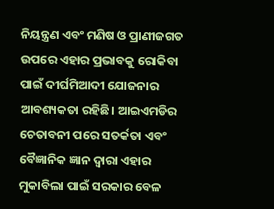ନିୟନ୍ତ୍ରଣ ଏବଂ ମଣିଷ ଓ ପ୍ରାଣୀଜଗତ ଉପରେ ଏହାର ପ୍ରଭାବକୁ ରୋକିବା ପାଇଁ ଦୀର୍ଘମିଆଦୀ ଯୋଜନାର ଆବଶ୍ୟକତା ରହିଛି। ଆଇଏମଡିର ଚେତାବନୀ ପରେ ସତର୍କତା ଏବଂ ବୈଜ୍ଞାନିକ ଜ୍ଞାନ ଦ୍ୱାରା ଏହାର ମୁକାବିଲା ପାଇଁ ସରକାର ବେଳ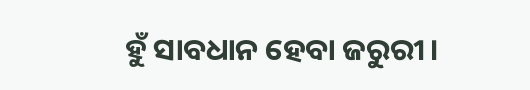ହୁଁ ସାବଧାନ ହେବା ଜରୁରୀ।